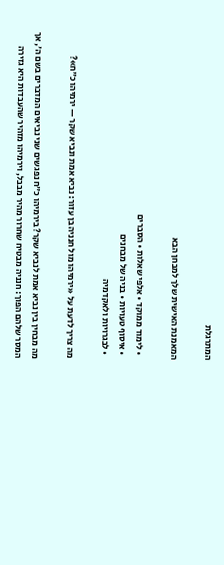המתרגלת

המאמנת האישית שלך למבחן הבא

  • לימוד ממוקד • אלפי שאלות • הסברים
  • איסוף טעויות • בניה של מבחנים
  • לבגרויות ולאקדמיה

מה צריך לדעת על «ירמיהו מול חנניה בן עזור: נביא אמת ונביא שקר — ירמיהו כ״ח»?

מה מבחין בין נביא אמת לנביא שקר? בירמיהו כ״ח נפגשים שני נביאים המדברים בשם ה׳, אך המסר שלהם הפוך: חנניה מבטיח שחרור מהיר מבבל, וירמיהו מזהיר שהעבדות היא גזירה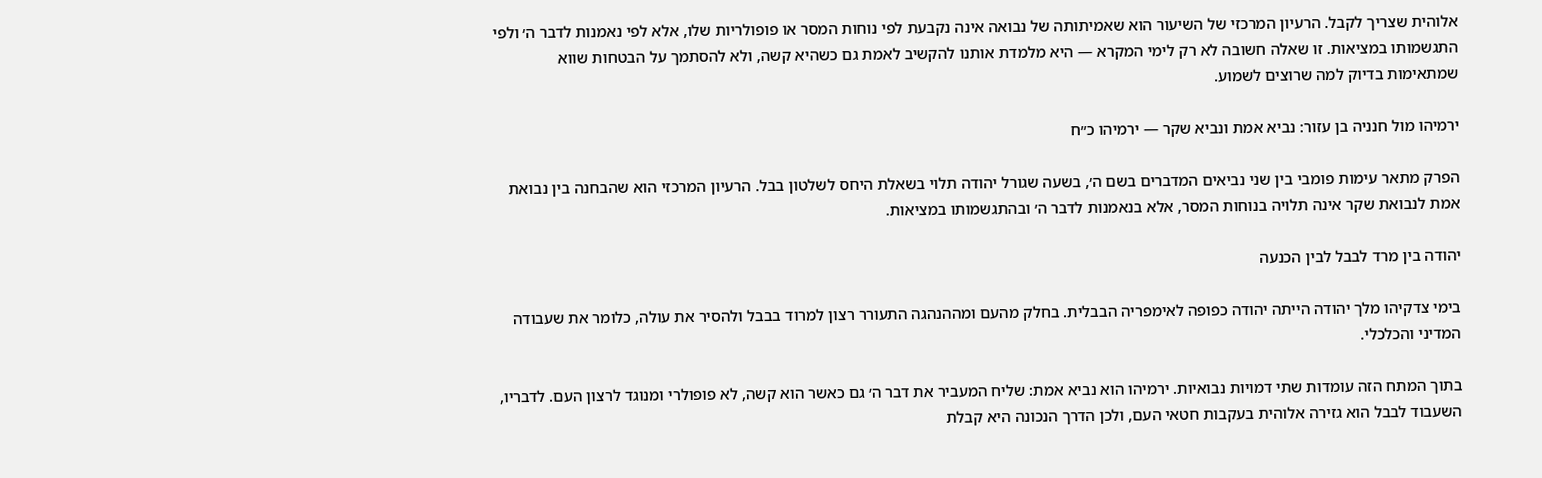אלוהית שצריך לקבל. הרעיון המרכזי של השיעור הוא שאמיתותה של נבואה אינה נקבעת לפי נוחות המסר או פופולריות שלו, אלא לפי נאמנות לדבר ה׳ ולפי התגשמותו במציאות. זו שאלה חשובה לא רק לימי המקרא — היא מלמדת אותנו להקשיב לאמת גם כשהיא קשה, ולא להסתמך על הבטחות שווא שמתאימות בדיוק למה שרוצים לשמוע.

ירמיהו מול חנניה בן עזור: נביא אמת ונביא שקר — ירמיהו כ״ח

הפרק מתאר עימות פומבי בין שני נביאים המדברים בשם ה׳, בשעה שגורל יהודה תלוי בשאלת היחס לשלטון בבל. הרעיון המרכזי הוא שהבחנה בין נבואת אמת לנבואת שקר אינה תלויה בנוחות המסר, אלא בנאמנות לדבר ה׳ ובהתגשמותו במציאות.

יהודה בין מרד לבבל לבין הכנעה

בימי צדקיהו מלך יהודה הייתה יהודה כפופה לאימפריה הבבלית. בחלק מהעם ומההנהגה התעורר רצון למרוד בבבל ולהסיר את עולה, כלומר את שעבודה המדיני והכלכלי.

בתוך המתח הזה עומדות שתי דמויות נבואיות. ירמיהו הוא נביא אמת: שליח המעביר את דבר ה׳ גם כאשר הוא קשה, לא פופולרי ומנוגד לרצון העם. לדבריו, השעבוד לבבל הוא גזירה אלוהית בעקבות חטאי העם, ולכן הדרך הנכונה היא קבלת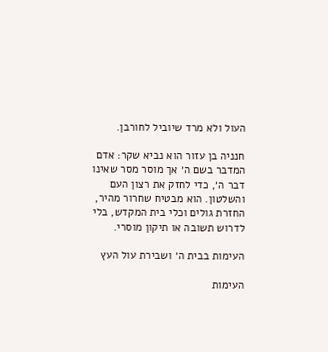העול ולא מרד שיוביל לחורבן.

חנניה בן עזור הוא נביא שקר: אדם המדבר בשם ה׳ אך מוסר מסר שאינו דבר ה׳, כדי לחזק את רצון העם והשלטון. הוא מבטיח שחרור מהיר, החזרת גולים וכלי בית המקדש, בלי לדרוש תשובה או תיקון מוסרי.

העימות בבית ה׳ ושבירת עול העץ

העימות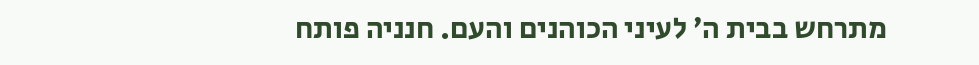מתרחש בבית ה׳ לעיני הכוהנים והעם. חנניה פותח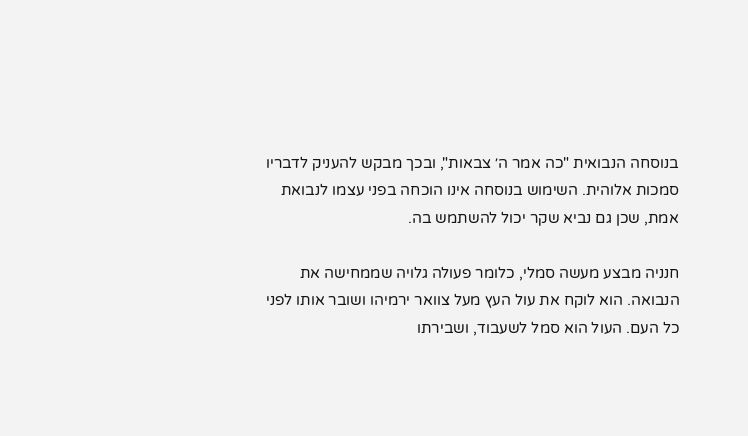בנוסחה הנבואית "כה אמר ה׳ צבאות", ובכך מבקש להעניק לדבריו סמכות אלוהית. השימוש בנוסחה אינו הוכחה בפני עצמו לנבואת אמת, שכן גם נביא שקר יכול להשתמש בה.

חנניה מבצע מעשה סמלי, כלומר פעולה גלויה שממחישה את הנבואה. הוא לוקח את עול העץ מעל צוואר ירמיהו ושובר אותו לפני כל העם. העול הוא סמל לשעבוד, ושבירתו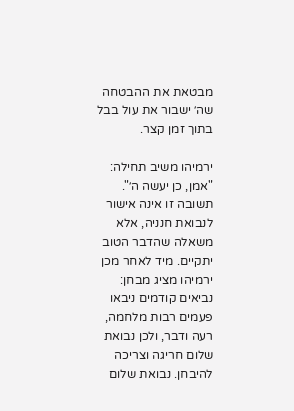מבטאת את ההבטחה שה׳ ישבור את עול בבל בתוך זמן קצר.

ירמיהו משיב תחילה: "אמן, כן יעשה ה׳". תשובה זו אינה אישור לנבואת חנניה, אלא משאלה שהדבר הטוב יתקיים. מיד לאחר מכן ירמיהו מציג מבחן: נביאים קודמים ניבאו פעמים רבות מלחמה, רעה ודבר, ולכן נבואת שלום חריגה וצריכה להיבחן. נבואת שלום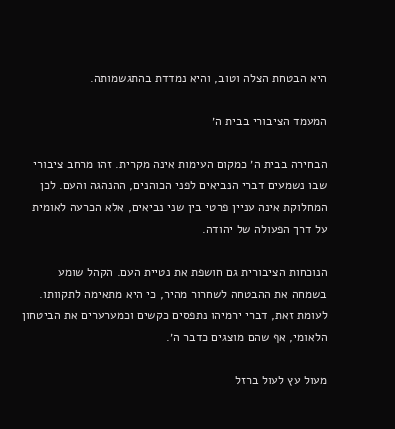היא הבטחת הצלה וטוב, והיא נמדדת בהתגשמותה.

המעמד הציבורי בבית ה׳

הבחירה בבית ה׳ כמקום העימות אינה מקרית. זהו מרחב ציבורי שבו נשמעים דברי הנביאים לפני הכוהנים, ההנהגה והעם. לכן המחלוקת אינה עניין פרטי בין שני נביאים, אלא הכרעה לאומית על דרך הפעולה של יהודה.

הנוכחות הציבורית גם חושפת את נטיית העם. הקהל שומע בשמחה את ההבטחה לשחרור מהיר, כי היא מתאימה לתקוותו. לעומת זאת, דברי ירמיהו נתפסים כקשים וכמערערים את הביטחון הלאומי, אף שהם מוצגים כדבר ה׳.

מעול עץ לעול ברזל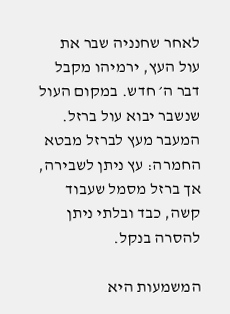לאחר שחנניה שבר את עול העץ, ירמיהו מקבל דבר ה׳ חדש. במקום העול שנשבר יבוא עול ברזל. המעבר מעץ לברזל מבטא החמרה: עץ ניתן לשבירה, אך ברזל מסמל שעבוד קשה, כבד ובלתי ניתן להסרה בנקל.

המשמעות היא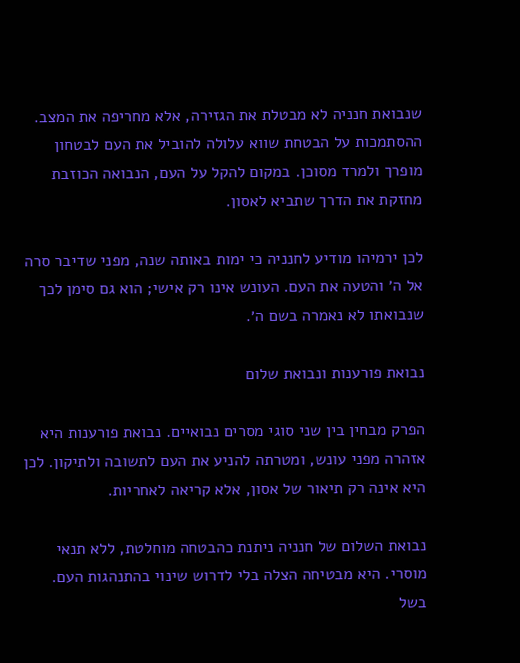שנבואת חנניה לא מבטלת את הגזירה, אלא מחריפה את המצב. ההסתמכות על הבטחת שווא עלולה להוביל את העם לבטחון מופרך ולמרד מסוכן. במקום להקל על העם, הנבואה הכוזבת מחזקת את הדרך שתביא לאסון.

לכן ירמיהו מודיע לחנניה כי ימות באותה שנה, מפני שדיבר סרה אל ה׳ והטעה את העם. העונש אינו רק אישי; הוא גם סימן לכך שנבואתו לא נאמרה בשם ה׳.

נבואת פורענות ונבואת שלום

הפרק מבחין בין שני סוגי מסרים נבואיים. נבואת פורענות היא אזהרה מפני עונש, ומטרתה להניע את העם לתשובה ולתיקון. לכן היא אינה רק תיאור של אסון, אלא קריאה לאחריות.

נבואת השלום של חנניה ניתנת כהבטחה מוחלטת, ללא תנאי מוסרי. היא מבטיחה הצלה בלי לדרוש שינוי בהתנהגות העם. בשל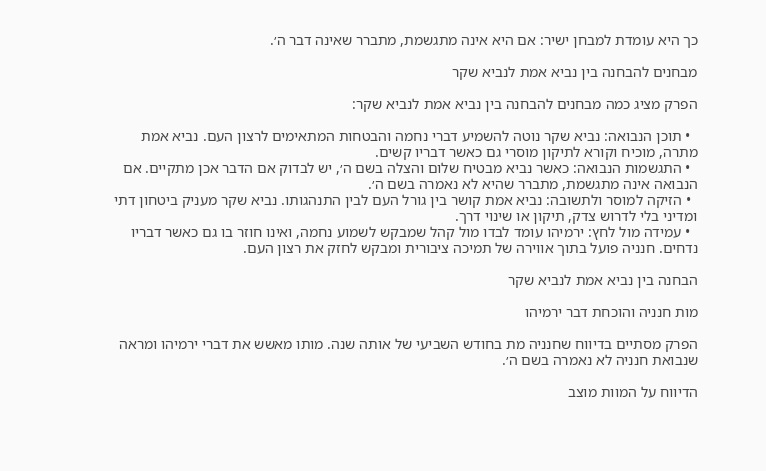כך היא עומדת למבחן ישיר: אם היא אינה מתגשמת, מתברר שאינה דבר ה׳.

מבחנים להבחנה בין נביא אמת לנביא שקר

הפרק מציג כמה מבחנים להבחנה בין נביא אמת לנביא שקר:

  • תוכן הנבואה: נביא שקר נוטה להשמיע דברי נחמה והבטחות המתאימים לרצון העם. נביא אמת מתרה, מוכיח וקורא לתיקון מוסרי גם כאשר דבריו קשים.
  • התגשמות הנבואה: כאשר נביא מבטיח שלום והצלה בשם ה׳, יש לבדוק אם הדבר אכן מתקיים. אם הנבואה אינה מתגשמת, מתברר שהיא לא נאמרה בשם ה׳.
  • הזיקה למוסר ולתשובה: נביא אמת קושר בין גורל העם לבין התנהגותו. נביא שקר מעניק ביטחון דתי ומדיני בלי לדרוש צדק, תיקון או שינוי דרך.
  • עמידה מול לחץ: ירמיהו עומד לבדו מול קהל שמבקש לשמוע נחמה, ואינו חוזר בו גם כאשר דבריו נדחים. חנניה פועל בתוך אווירה של תמיכה ציבורית ומבקש לחזק את רצון העם.

הבחנה בין נביא אמת לנביא שקר

מות חנניה והוכחת דבר ירמיהו

הפרק מסתיים בדיווח שחנניה מת בחודש השביעי של אותה שנה. מותו מאשש את דברי ירמיהו ומראה שנבואת חנניה לא נאמרה בשם ה׳.

הדיווח על המוות מוצב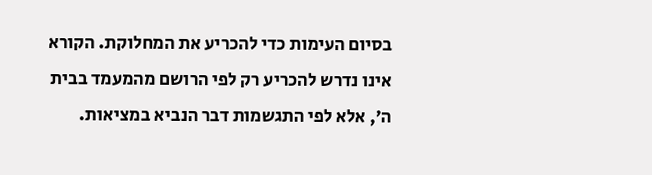בסיום העימות כדי להכריע את המחלוקת. הקורא אינו נדרש להכריע רק לפי הרושם מהמעמד בבית ה׳, אלא לפי התגשמות דבר הנביא במציאות.